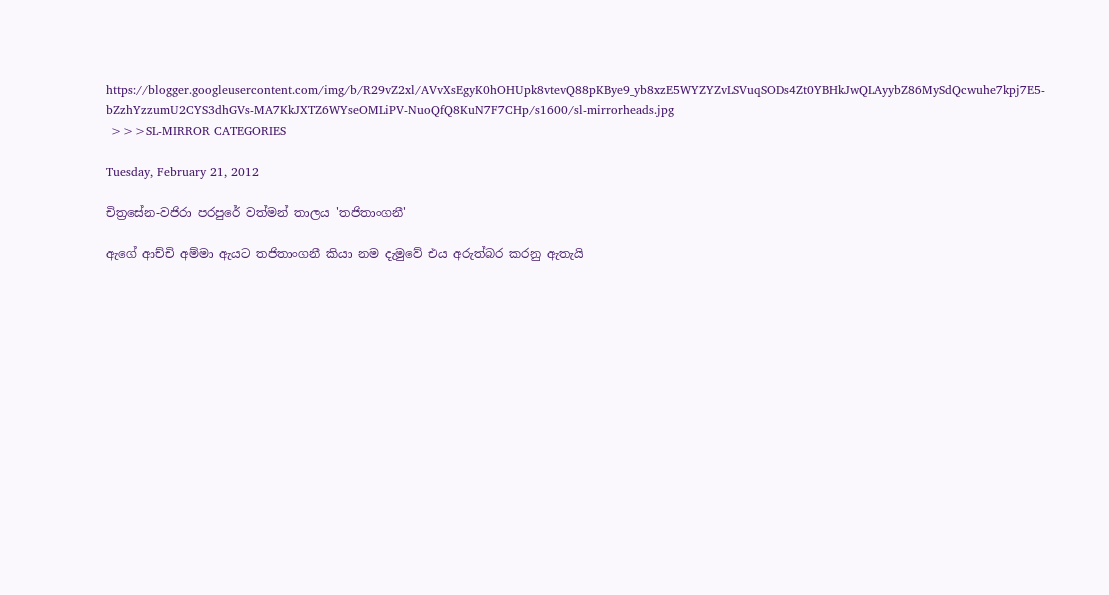https://blogger.googleusercontent.com/img/b/R29vZ2xl/AVvXsEgyK0hOHUpk8vtevQ88pKBye9_yb8xzE5WYZYZvLSVuqSODs4Zt0YBHkJwQLAyybZ86MySdQcwuhe7kpj7E5-bZzhYzzumU2CYS3dhGVs-MA7KkJXTZ6WYseOMLiPV-NuoQfQ8KuN7F7CHp/s1600/sl-mirrorheads.jpg
 >>>SL-MIRROR CATEGORIES

Tuesday, February 21, 2012

චිත්‍රසේන-වජිරා පරපුරේ වත්මන් තාලය 'තජිතාංගනී'

ඇගේ ආච්චි අම්මා ඇයට තජිතාංගනී කියා නම දැමුවේ එය අරුත්බර කරනු ඇතැයි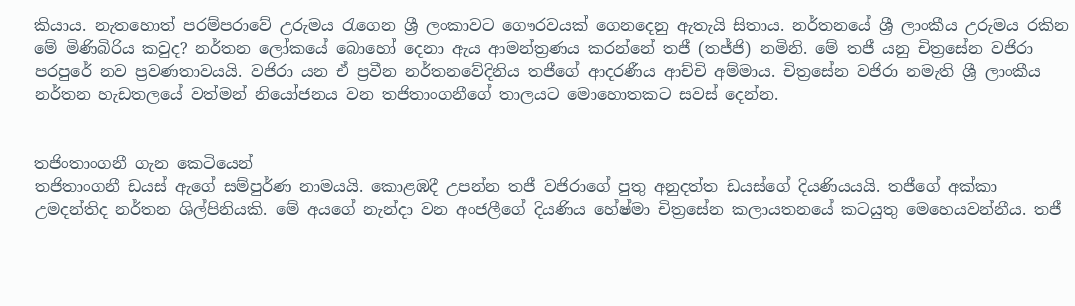කියාය. නැතහොත් පරම්පරාවේ උරුමය රැගෙන ශ්‍රී ලංකාවට ගෞරවයක් ගෙනදෙනු ඇතැයි සිතාය. නර්තනයේ ශ්‍රී ලාංකීය උරුමය රකින මේ මිණිබිරිය කවුද? නර්තන ලෝකයේ බොහෝ දෙනා ඇය ආමන්ත්‍රණය කරන්නේ තජී (තජ්ජි) නමිනි. මේ තජී යනු චිත්‍රසේන වජිරා පරපුරේ නව ප්‍රවණතාවයයි. වජිරා යන ඒ ප්‍රවීන නර්තනවේදිනිය තජීගේ ආදරණීය ආච්චි අම්මාය. චිත්‍රසේන වජිරා නමැති ශ්‍රී ලාංකීය නර්තන හැඩතලයේ වත්මන් නියෝජනය වන තජිතාංගනීගේ තාලයට මොහොතකට සවස් දෙන්න.


තජිංතාංගනී ගැන කෙටියෙන්
තජිතාංගනී ඩයස් ඇගේ සම්පුර්ණ නාමයයි. කොළඹදී උපන්න තජී වජිරාගේ පුතු අනුදත්ත ඩයස්ගේ දියණියයයි. තජීගේ අක්කා උමදන්තිද නර්තන ශිල්පිනියකි. මේ අයගේ නැන්දා වන අංජලීගේ දියණිය හේෂ්මා චිත්‍රසේන කලායතනයේ කටයුතු මෙහෙයවන්නීය. තජී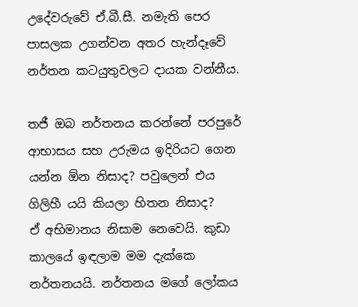උදේවරුවේ ඒ.බී.සී. නමැති පෙර පාසලක උගන්වන අතර හැන්දෑවේ නර්තන කටයුතුවලට දායක වන්නීය.

තජී ඔබ නර්තනය කරන්නේ පරපුරේ ආභාසය සහ උරුමය ඉදිරියට ගෙන යන්න ඕන නිසාද? පවුලෙන් එය ගිලිහී යයි කියලා හිතන නිසාද?
ඒ අභිමානය නිසාම නෙවෙයි. කුඩා කාලයේ ඉඳලාම මම දැක්කෙ නර්තනයයි. නර්තනය මගේ ලෝකය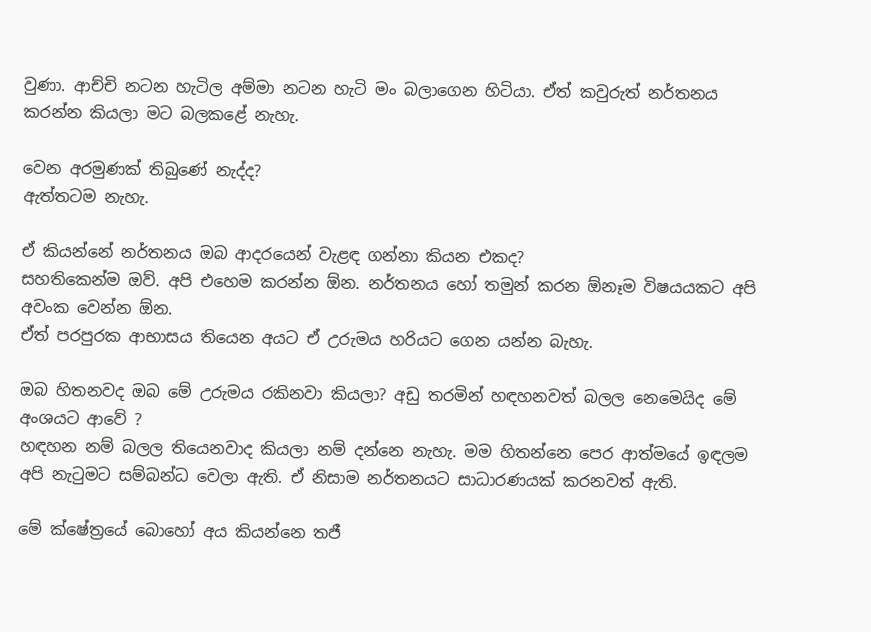වුණා. ආච්චි නටන හැටිල අම්මා නටන හැටි මං බලාගෙන හිටියා. ඒත් කවුරුත් නර්තනය කරන්න කියලා මට බලකළේ නැහැ.

වෙන අරමුණක් තිබුණේ නැද්ද?
ඇත්තටම නැහැ.

ඒ කියන්නේ නර්තනය ඔබ ආදරයෙන් වැළඳ ගන්නා කියන එකද?
සහතිකෙන්ම ඔව්. අපි එහෙම කරන්න ඕන. නර්තනය හෝ තමුන් කරන ඕනෑම විෂයයකට අපි අවංක වෙන්න ඕන.
ඒත් පරපුරක ආභාසය තියෙන අයට ඒ උරුමය හරියට ගෙන යන්න බැහැ.

ඔබ හිතනවද ඔබ මේ උරුමය රකිනවා කියලා? අඩු තරමින් හඳහනවත් බලල නෙමෙයිද මේ අංශයට ආවේ ?
හඳහන නම් බලල තියෙනවාද කියලා නම් දන්නෙ නැහැ. මම හිතන්නෙ පෙර ආත්මයේ ඉඳලම අපි නැටුමට සම්බන්ධ වෙලා ඇති. ඒ නිසාම නර්තනයට සාධාරණයක් කරනවත් ඇති.

මේ ක්ෂේත්‍රයේ බොහෝ අය කියන්නෙ තජී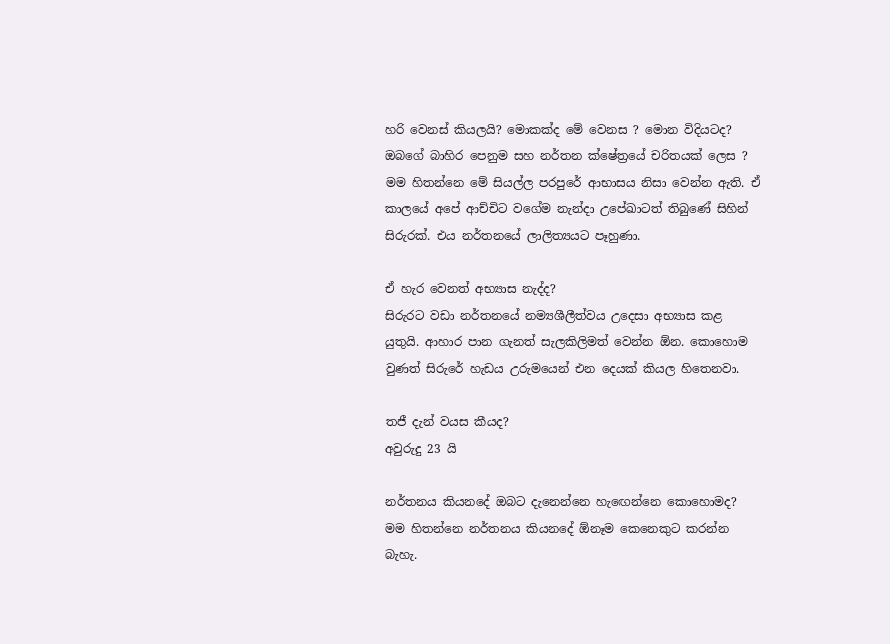හරි වෙනස් කියලයි? මොකක්ද මේ වෙනස ? මොන විදියටද? ඔබගේ බාහිර පෙනුම සහ නර්තන ක්ෂේත්‍රයේ චරිතයක් ලෙස ?
මම හිතන්නෙ මේ සියල්ල පරපුරේ ආභාසය නිසා වෙන්න ඇති. ඒ කාලයේ අපේ ආච්චිට වගේම නැන්දා උපේඛාටත් තිබුණේ සිහින් සිරුරක්. එය නර්තනයේ ලාලිත්‍යයට පෑහුණා.

ඒ හැර වෙනත් අභ්‍යාස නැද්ද?
සිරුරට වඩා නර්තනයේ නම්‍යශීලීත්වය උදෙසා අභ්‍යාස කළ යුතුයි. ආහාර පාන ගැනත් සැලකිලිමත් වෙන්න ඕන. කොහොම වුණත් සිරුරේ හැඩය උරුමයෙන් එන දෙයක් කියල හිතෙනවා.

තජී දැන් වයස කීයද?
අවුරුදු 23 යි

නර්තනය කියනදේ ඔබට දැනෙන්නෙ හැඟෙන්නෙ කොහොමද?
මම හිතන්නෙ නර්තනය කියනදේ ඕනෑම කෙනෙකුට කරන්න බැහැ.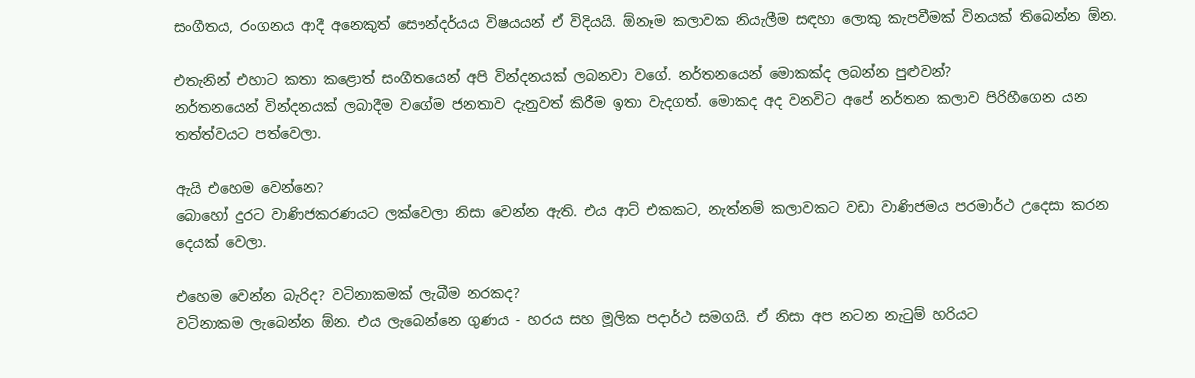සංගීතය, රංගනය ආදී අනෙකුත් සෞන්දර්යය විෂයයන් ඒ විදියයි. ඕනෑම කලාවක නියැලීම සඳහා ලොකු කැපවීමක් විනයක් තිබෙන්න ඕන.

එතැනින් එහාට කතා කළොත් සංගීතයෙන් අපි වින්දනයක් ලබනවා වගේ. නර්තනයෙන් මොකක්ද ලබන්න පුළුවන්?
නර්තනයෙන් වින්දනයක් ලබාදීම වගේම ජනතාව දැනුවත් කිරීම ඉතා වැදගත්. මොකද අද වනවිට අපේ නර්තන කලාව පිරිහීගෙන යන තත්ත්වයට පත්වෙලා.

ඇයි එහෙම වෙන්නෙ?
බොහෝ දුරට වාණිජකරණයට ලක්වෙලා නිසා වෙන්න ඇති. එය ආට් එකකට, නැත්නම් කලාවකට වඩා වාණිජමය පරමාර්ථ උදෙසා කරන දෙයක් වෙලා.

එහෙම වෙන්න බැරිද? වටිනාකමක් ලැබීම නරකද?
වටිනාකම ලැබෙන්න ඕන. එය ලැබෙන්නෙ ගුණය - හරය සහ මූලික පදාර්ථ සමගයි. ඒ නිසා අප නටන නැටුම් හරියට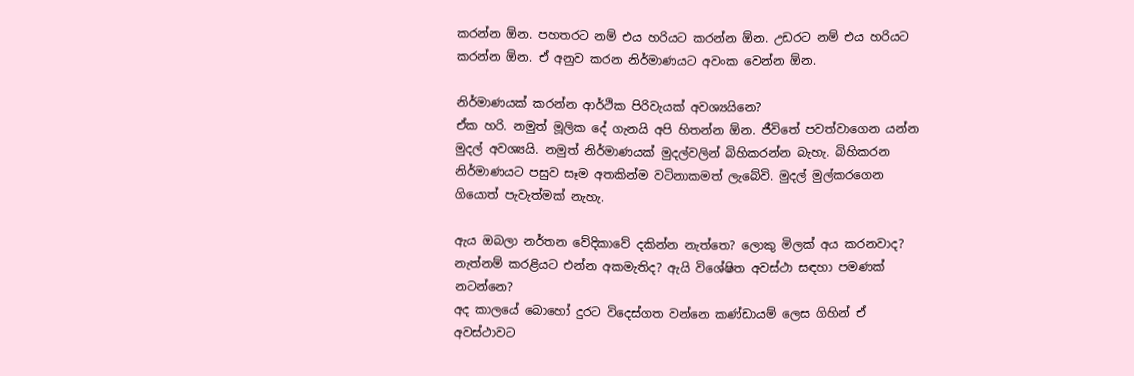කරන්න ඕන. පහතරට නම් එය හරියට කරන්න ඕන. උඩරට නම් එය හරියට කරන්න ඕන. ඒ අනුව කරන නිර්මාණයට අවංක වෙන්න ඕන.

නිර්මාණයක් කරන්න ආර්ථික පිරිවැයක් අවශ්‍යයිනෙ?
ඒක හරි. නමුත් මූලික දේ ගැනයි අපි හිතන්න ඕන. ජීවිතේ පවත්වාගෙන යන්න මුදල් අවශ්‍යයි. නමුත් නිර්මාණයක් මුදල්වලින් බිහිකරන්න බැහැ. බිහිකරන නිර්මාණයට පසුව සෑම අතකින්ම වටිනාකමත් ලැබේවි. මුදල් මුල්කරගෙන ගියොත් පැවැත්මක් නැහැ.

ඇය ඔබලා නර්තන වේදිකාවේ දකින්න නැත්තෙ? ලොකු මිලක් අය කරනවාද? නැත්නම් කරළියට එන්න අකමැතිද? ඇයි විශේෂිත අවස්ථා සඳහා පමණක් නටන්නෙ?
අද කාලයේ බොහෝ දුරට විදෙස්ගත වන්නෙ කණ්ඩායම් ලෙස ගිහින් ඒ අවස්ථාවට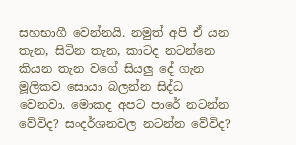සහභාගී වෙන්නයි. නමුත් අපි ඒ යන තැන, සිටින තැන, කාටද නටන්නෙ කියන තැන වගේ සියලු දේ ගැන මූලිකව සොයා බලන්න සිද්ධ වෙනවා. මොකද අපට පාරේ නටන්න වේවිද? සංදර්ශනවල නටන්න වේවිද?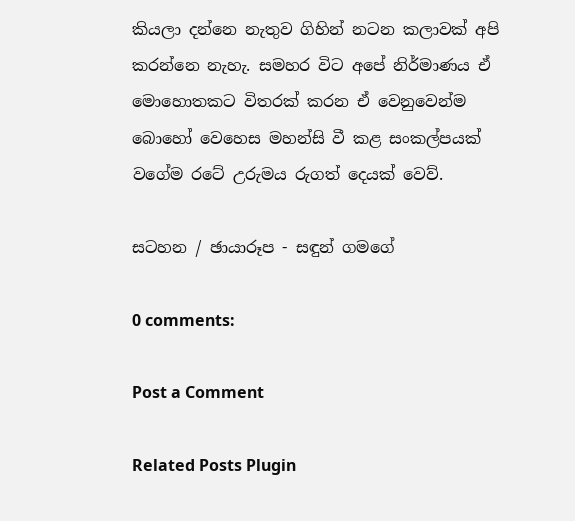කියලා දන්නෙ නැතුව ගිහින් නටන කලාවක් අපි කරන්නෙ නැහැ. සමහර විට අපේ නිර්මාණය ඒ මොහොතකට විතරක් කරන ඒ වෙනුවෙන්ම බොහෝ වෙහෙස මහන්සි වී කළ සංකල්පයක් වගේම රටේ උරුමය රුගත් දෙයක් වෙව්.

සටහන / ඡායාරූප - සඳුන් ගමගේ

0 comments:

Post a Comment

Related Posts Plugin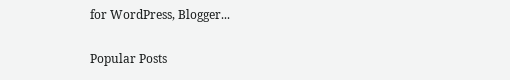for WordPress, Blogger...

Popular Posts